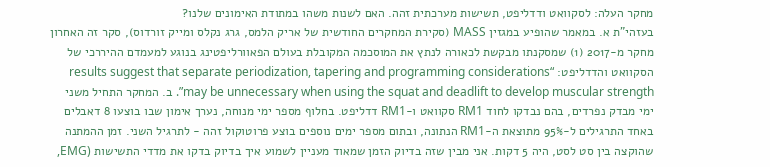מחקר העלה: לסקוואט ודדליפט, תשישות מערכתית זהה. האם לשנות משהו במתודת האימונים שלנו?
בעזהי"ת א. במאמר שהופיע במגזין MASS (סקירת המחקרים החודשית של אריק הלמס, גרג נקלס ומייק זורדוס), סקר זה האחרון מחקר מ-2017 (1) שמסקנתו מבקשת לכאורה לנתץ את המוסכמה המקובלת בעולם הפאוורליפטינג בנוגע למעמדם ההיררכי של הסקוואט והדדליפט: “results suggest that separate periodization, tapering and programming considerations may be unnecessary when using the squat and deadlift to develop muscular strength”. ב. המחקר התחיל משני ימי מבדק נפרדים, בהם נבדקו לחוד RM1 סקוואט ו-RM1 דדליפט. בחלוף מספר ימי מנוחה, נערך אימון שבו בוצעו 8 דאבלים באחד התרגילים ל-95% מתוצאת ה-RM1 הנתונה, ובתום מספר ימים נוספים בוצע פרוטוקול זהה - לתרגיל השני. זמן ההמתנה שהוקצה בין סט לסט, היה 5 דקות. אני מבין שזה בדיוק הזמן שמאוד מעניין לשמוע איך בדיוק בדקו את מדדי התשישות (EMG,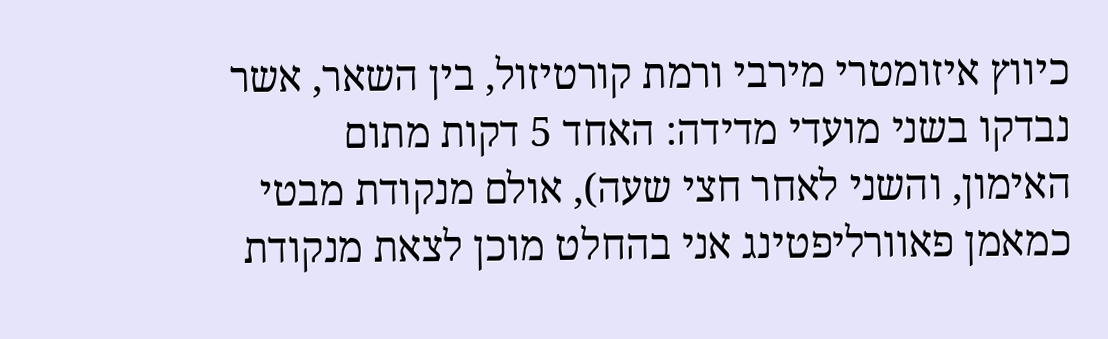כיווץ איזומטרי מירבי ורמת קורטיזול, בין השאר, אשר נבדקו בשני מועדי מדידה: האחד 5 דקות מתום האימון, והשני לאחר חצי שעה), אולם מנקודת מבטי כמאמן פאוורליפטינג אני בהחלט מוכן לצאת מנקודת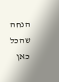הנחה שהכל כאן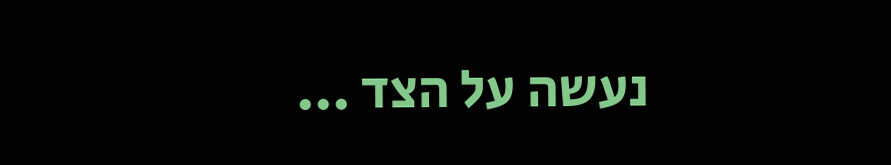נעשה על הצד ...